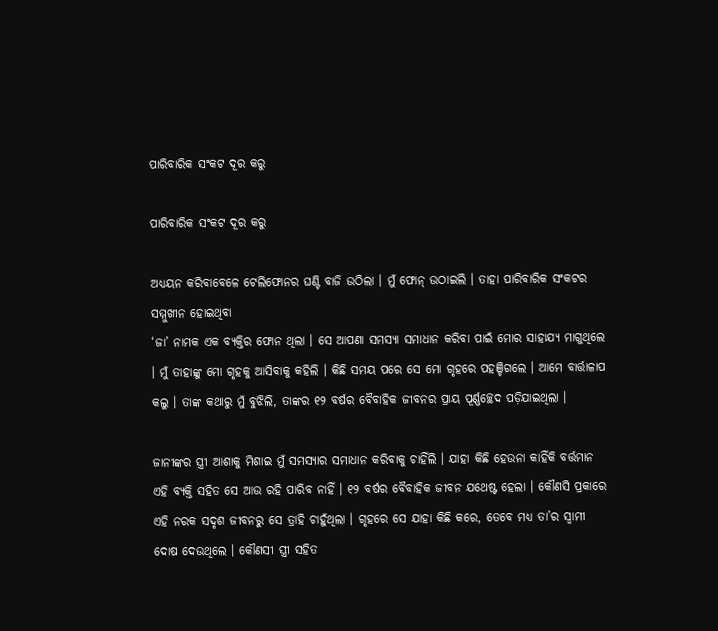ପାରିବାରିକ ସଂକଟ ଦୂର କରୁ

ପାରିବାରିକ ସଂକଟ ଦୂର କରୁ

ଅଧ୍ୟୟନ କରିବାବେଳେ ଟେଲିଫୋନର ଘଣ୍ଟି ବାଜି ଉଠିଲା । ମୁଁ ଫୋନ୍ ଉଠାଇଲି । ତାହା ପାରିବାରିକ ସଂକଟର ସମ୍ମୁଖୀନ ହୋଇଥିବା
‘ଜା’ ନାମକ ଏକ ବ୍ୟକ୍ତିର ଫୋନ ଥିଲା । ସେ ଆପଣା ସମସ୍ୟା ସମାଧାନ କରିବା ପାଇଁ ମୋର ସାହାଯ୍ୟ ମାଗୁଥିଲେ । ମୁଁ ତାହାଙ୍କୁ ମୋ ଗୃହକୁ ଆସିବାକୁ କହିଲି । କିଛି ସମୟ ପରେ ସେ ମୋ ଗୃହରେ ପହଞ୍ଚିଗଲେ । ଆମେ ବାର୍ତ୍ତାଳାପ କଲୁ । ତାଙ୍କ କଥାରୁ ମୁଁ ବୁଝିଲି, ତାଙ୍କର ୧୨ ବର୍ଷର ବୈବାହିକ ଜୀବନର ପ୍ରାୟ ପୂର୍ଣ୍ଣଚ୍ଛେଦ ପଡ଼ିଯାଇଥିଲା ।

ଜାନୀଙ୍କର ସ୍ତ୍ରୀ ଆଶାକୁ ମିଶାଇ ମୁଁ ସମସ୍ୟାର ସମାଧାନ କରିବାକୁ ଚାହିଁଲି । ଯାହା କିଛି ହେଉନା କାହିଁକି ବର୍ତ୍ତମାନ ଏହି ବ୍ୟକ୍ତି ସହିତ ସେ ଆଉ ରହି ପାରିବ ନାହିଁ । ୧୨ ବର୍ଷର ବୈବାହିକ ଜୀବନ ଯଥେଷ୍ଟ ହେଲା । କୌଣସି ପ୍ରକାରେ ଏହି ନରକ ସଦୃଶ ଜୀବନରୁ ସେ ତ୍ରାହି ଚାହୁଁଥିଲା । ଗୃହରେ ସେ ଯାହା କିଛି କରେ, ତେବେ ମଧ୍ୟ ତା’ର ସ୍ବାମୀ ଦୋଷ ଦେଉଥିଲେ । କୌଣସୀ ସ୍ତ୍ରୀ ସହିତ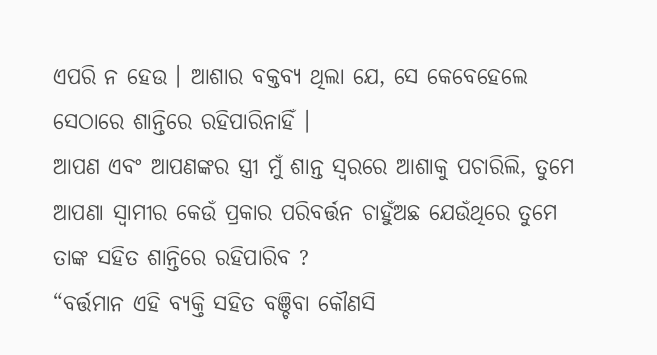ଏପରି ନ ହେଉ । ଆଶାର ବକ୍ତବ୍ୟ ଥିଲା ଯେ, ସେ କେବେହେଲେ ସେଠାରେ ଶାନ୍ତିରେ ରହିପାରିନାହିଁ ।
ଆପଣ ଏବଂ ଆପଣଙ୍କର ସ୍ତ୍ରୀ ମୁଁ ଶାନ୍ତ ସ୍ବରରେ ଆଶାକୁ ପଚାରିଲି, ତୁମେ ଆପଣା ସ୍ବାମୀର କେଉଁ ପ୍ରକାର ପରିବର୍ତ୍ତନ ଚାହୁଁଅଛ ଯେଉଁଥିରେ ତୁମେ ତାଙ୍କ ସହିତ ଶାନ୍ତିରେ ରହିପାରିବ ?
“ବର୍ତ୍ତମାନ ଏହି ବ୍ୟକ୍ତି ସହିତ ବଞ୍ଚିବା କୌଣସି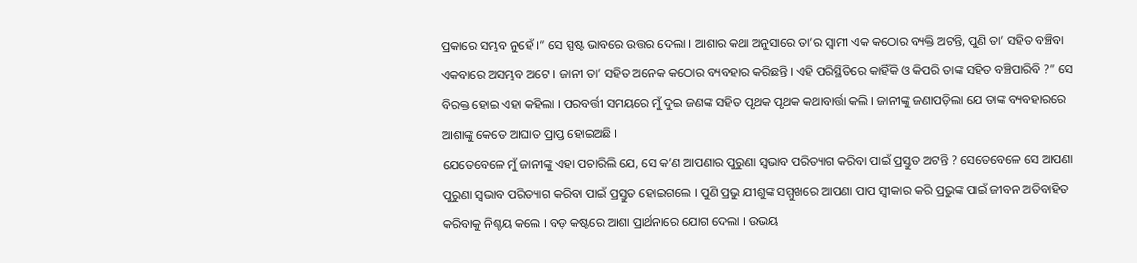ପ୍ରକାରେ ସମ୍ଭବ ନୁହେଁ ।” ସେ ସ୍ପଷ୍ଟ ଭାବରେ ଉତ୍ତର ଦେଲା । ଆଶାର କଥା ଅନୁସାରେ ତା’ର ସ୍ବାମୀ ଏକ କଠୋର ବ୍ୟକ୍ତି ଅଟନ୍ତି, ପୁଣି ତା’ ସହିତ ବଞ୍ଚିବା ଏକବାରେ ଅସମ୍ଭବ ଅଟେ । ଜାନୀ ତା’ ସହିତ ଅନେକ କଠୋର ବ୍ୟବହାର କରିଛନ୍ତି । ଏହି ପରିସ୍ଥିତିରେ କାହିଁକି ଓ କିପରି ତାଙ୍କ ସହିତ ବଞ୍ଚିପାରିବି ?” ସେ ବିରକ୍ତ ହୋଇ ଏହା କହିଲା । ପରବର୍ତ୍ତୀ ସମୟରେ ମୁଁ ଦୁଇ ଜଣଙ୍କ ସହିତ ପୃଥକ ପୃଥକ କଥାବାର୍ତ୍ତା କଲି । ଜାନୀଙ୍କୁ ଜଣାପଡ଼ିଲା ଯେ ତାଙ୍କ ବ୍ୟବହାରରେ ଆଶାଙ୍କୁ କେତେ ଆଘାତ ପ୍ରାପ୍ତ ହୋଇଅଛି ।
ଯେତେବେଳେ ମୁଁ ଜାନୀଙ୍କୁ ଏହା ପଚାରିଲି ଯେ, ସେ କ’ଣ ଆପଣାର ପୁରୁଣା ସ୍ବଭାବ ପରିତ୍ୟାଗ କରିବା ପାଇଁ ପ୍ରସ୍ତୁତ ଅଟନ୍ତି ? ସେତେବେଳେ ସେ ଆପଣା ପୁରୁଣା ସ୍ବଭାବ ପରିତ୍ୟାଗ କରିବା ପାଇଁ ପ୍ରସ୍ତୁତ ହୋଇଗଲେ । ପୁଣି ପ୍ରଭୁ ଯୀଶୁଙ୍କ ସମ୍ମୁଖରେ ଆପଣା ପାପ ସ୍ଵୀକାର କରି ପ୍ରଭୁଙ୍କ ପାଇଁ ଜୀବନ ଅତିବାହିତ କରିବାକୁ ନିଶ୍ଚୟ କଲେ । ବଡ଼ କଷ୍ଟରେ ଆଶା ପ୍ରାର୍ଥନାରେ ଯୋଗ ଦେଲା । ଉଭୟ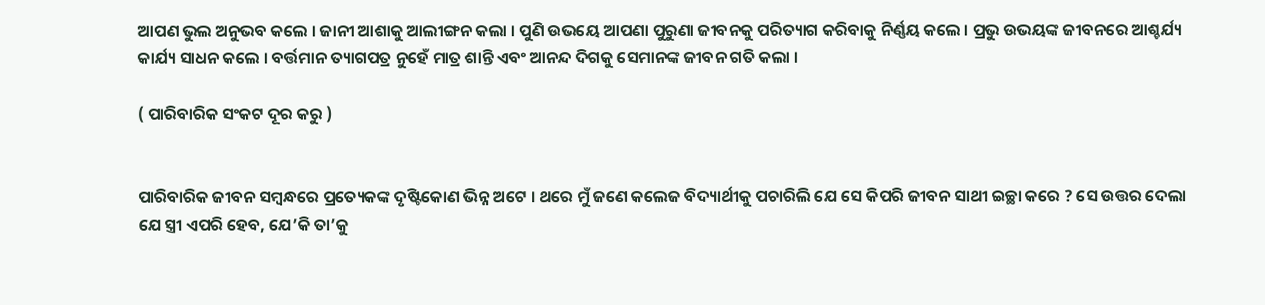ଆପଣ ଭୁଲ ଅନୁଭବ କଲେ । ଜାନୀ ଆଶାକୁ ଆଲୀଙ୍ଗନ କଲା । ପୁଣି ଉଭୟେ ଆପଣା ପୁରୁଣା ଜୀବନକୁ ପରିତ୍ୟାଗ କରିବାକୁ ନିର୍ଣ୍ଣୟ କଲେ । ପ୍ରଭୁ ଉଭୟଙ୍କ ଜୀବନରେ ଆଶ୍ଚର୍ଯ୍ୟ କାର୍ଯ୍ୟ ସାଧନ କଲେ । ବର୍ତ୍ତମାନ ତ୍ୟାଗପତ୍ର ନୁହେଁ ମାତ୍ର ଶାନ୍ତି ଏବଂ ଆନନ୍ଦ ଦିଗକୁ ସେମାନଙ୍କ ଜୀବନ ଗତି କଲା ।

( ପାରିବାରିକ ସଂକଟ ଦୂର କରୁ )


ପାରିବାରିକ ଜୀବନ ସମ୍ବନ୍ଧରେ ପ୍ରତ୍ୟେକଙ୍କ ଦୃଷ୍ଟିକୋଣ ଭିନ୍ନ ଅଟେ । ଥରେ ମୁଁ ଜଣେ କଲେଜ ବିଦ୍ୟାର୍ଥୀକୁ ପଚାରିଲି ଯେ ସେ କିପରି ଜୀବନ ସାଥୀ ଇଚ୍ଛା କରେ ? ସେ ଉତ୍ତର ଦେଲା ଯେ ସ୍ତ୍ରୀ ଏପରି ହେବ, ଯେ’କି ତା’କୁ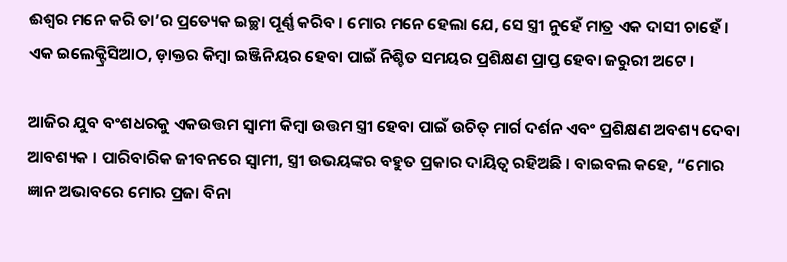ଈଶ୍ବର ମନେ କରି ତା’ର ପ୍ରତ୍ୟେକ ଇଚ୍ଛା ପୂର୍ଣ୍ଣ କରିବ । ମୋର ମନେ ହେଲା ଯେ, ସେ ସ୍ତ୍ରୀ ନୁହେଁ ମାତ୍ର ଏକ ଦାସୀ ଚାହେଁ । ଏକ ଇଲେକ୍ଟ୍ରିସିଆଠ, ଡ଼ାକ୍ତର କିମ୍ବା ଇଞ୍ଜିନିୟର ହେବା ପାଇଁ ନିଶ୍ଚିତ ସମୟର ପ୍ରଶିକ୍ଷଣ ପ୍ରାପ୍ତ ହେବା ଜରୁରୀ ଅଟେ ।

ଆଜିର ଯୁବ ବଂଶଧରକୁ ଏକଉତ୍ତମ ସ୍ଵାମୀ କିମ୍ବା ଉତ୍ତମ ସ୍ତ୍ରୀ ହେବା ପାଇଁ ଉଚିତ୍ ମାର୍ଗ ଦର୍ଶନ ଏବଂ ପ୍ରଶିକ୍ଷଣ ଅବଶ୍ୟ ଦେବା ଆବଶ୍ୟକ । ପାରିବାରିକ ଜୀବନରେ ସ୍ବାମୀ, ସ୍ତ୍ରୀ ଉଭୟଙ୍କର ବହୁତ ପ୍ରକାର ଦାୟିତ୍ଵ ରହିଅଛି । ବାଇବଲ କହେ, “ମୋର ଜ୍ଞାନ ଅଭାବରେ ମୋର ପ୍ରଜା ବିନା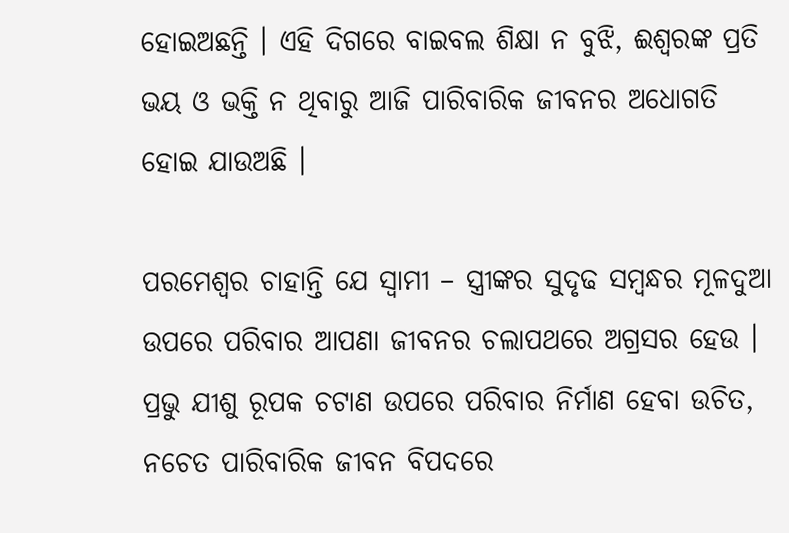ହୋଇଅଛନ୍ତି । ଏହି ଦିଗରେ ବାଇବଲ ଶିକ୍ଷା ନ ବୁଝି, ଈଶ୍ବରଙ୍କ ପ୍ରତି ଭୟ ଓ ଭକ୍ତି ନ ଥିବାରୁ ଆଜି ପାରିବାରିକ ଜୀବନର ଅଧୋଗତି ହୋଇ ଯାଉଅଛି ।

ପରମେଶ୍ବର ଚାହାନ୍ତି ଯେ ସ୍ଵାମୀ – ସ୍ତ୍ରୀଙ୍କର ସୁଦୃଢ ସମ୍ବନ୍ଧର ମୂଳଦୁଆ ଉପରେ ପରିବାର ଆପଣା ଜୀବନର ଚଲାପଥରେ ଅଗ୍ରସର ହେଉ । ପ୍ରଭୁ ଯୀଶୁ ରୂପକ ଚଟାଣ ଉପରେ ପରିବାର ନିର୍ମାଣ ହେବା ଉଚିତ, ନଚେତ ପାରିବାରିକ ଜୀବନ ବିପଦରେ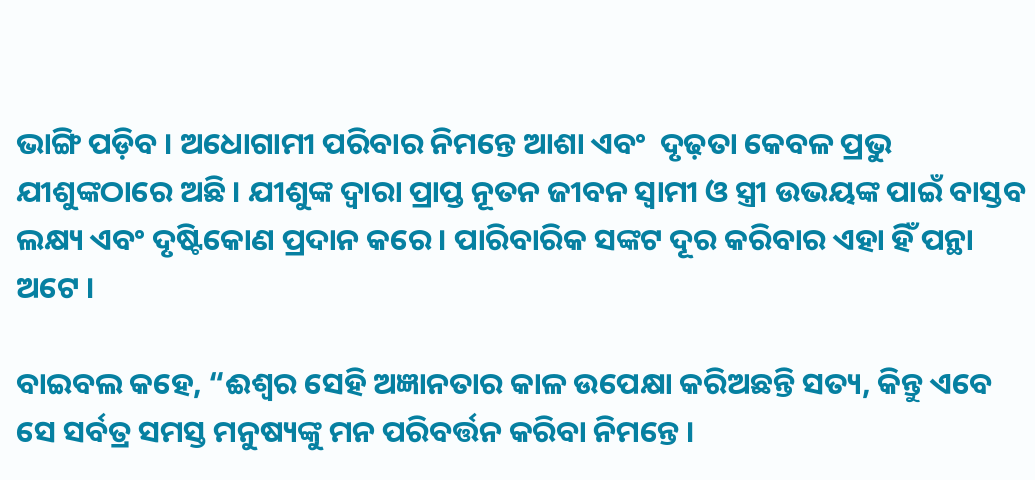ଭାଙ୍ଗି ପଡ଼ିବ । ଅଧୋଗାମୀ ପରିବାର ନିମନ୍ତେ ଆଶା ଏବଂ  ଦୃଢ଼ତା କେବଳ ପ୍ରଭୁ ଯୀଶୁଙ୍କଠାରେ ଅଛି । ଯୀଶୁଙ୍କ ଦ୍ୱାରା ପ୍ରାପ୍ତ ନୂତନ ଜୀବନ ସ୍ଵାମୀ ଓ ସ୍ତ୍ରୀ ଉଭୟଙ୍କ ପାଇଁ ବାସ୍ତବ ଲକ୍ଷ୍ୟ ଏବଂ ଦୃଷ୍ଟିକୋଣ ପ୍ରଦାନ କରେ । ପାରିବାରିକ ସଙ୍କଟ ଦୂର କରିବାର ଏହା ହିଁ ପନ୍ଥା ଅଟେ ।

ବାଇବଲ କହେ, “ଈଶ୍ବର ସେହି ଅଜ୍ଞାନତାର କାଳ ଉପେକ୍ଷା କରିଅଛନ୍ତି ସତ୍ୟ, କିନ୍ତୁ ଏବେ ସେ ସର୍ବତ୍ର ସମସ୍ତ ମନୁଷ୍ୟଙ୍କୁ ମନ ପରିବର୍ତ୍ତନ କରିବା ନିମନ୍ତେ ।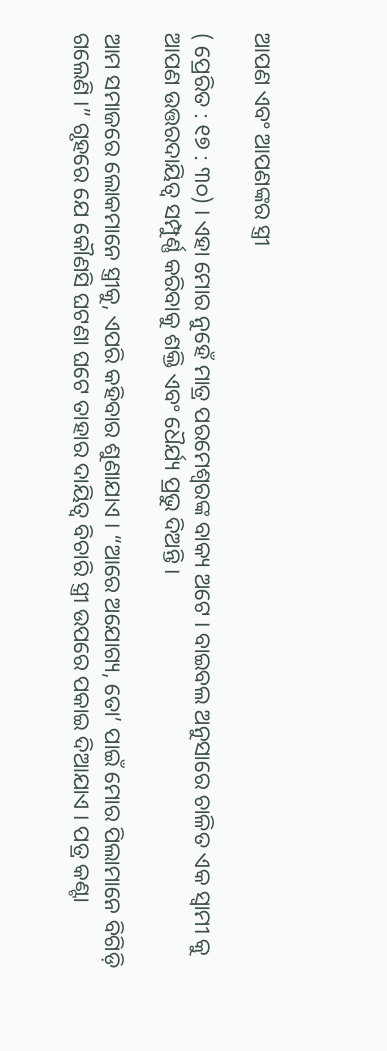ଆପଣ ଏବଂ ଆପଣଙ୍କର ସ୍ତ୍ରୀ

( ପ୍ରେରିତ : ୧୭ : ୩୦) । ଏହା ମୋର ନୁହେଁ ମାତ୍ର ପରମେଶ୍ବରଙ୍କ ବାକ୍ୟ ଅଟେ । ବାଇବଲ ଅନୁସାରେ ଚାଳିତ ଏକ ସ୍ଵାମୀ କୁ ଆପଣ ଉତ୍ତରଦାୟିତ୍ବ ସମ୍ପୁର୍ଣ୍ଣ କରିବାକୁ ଶକ୍ତି ଏବଂ ଧୈର୍ଯ୍ୟ ପ୍ରଭୁ ଦିଅନ୍ତି ।

ଆମ ସମାଜରେ ଲୋକମାନେ ସ୍ତ୍ରୀକୁ, ଏପରି କହିବାର ଶୁଣାଯାଏ । “ଆରେ ଅଯୋଗ୍ୟ, ତୋ’ ପାଇଁ ମୋର ପିଲାମାନେ ବିଗିଡ଼ି ଗଲେଣି ।” ଗୃହରେ ଯେ କୌଣସି ଘଟଣା ଘଟେ ତାହାର ଦାୟିତ୍ଵ ବିଚାରି ସ୍ତ୍ରୀ ଉପରେ ପକାଇ ଦିଆଯାଏ । ପତ୍ର କଣ୍ଟା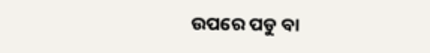ଉପରେ ପଡୁ ବା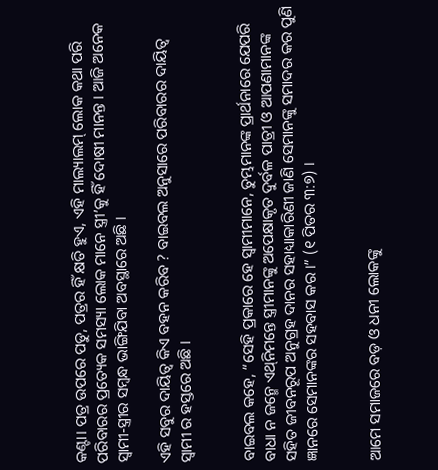କଣ୍ଟା। ପତ୍ର ଉପରେ ପଡୁ, ପତ୍ରର ହିଁ କ୍ଷତି ହୁଏ, ଏହି ମାଲ୍ୟାଲମ୍ ଲୋକ କଥା ପରି ପରିବାରର ପ୍ରତ୍ୟେକ ସମସ୍ୟା ଲୋକ ମାନେ ସ୍ତ୍ରୀ’କୁ ହିଁ ଦୋଷୀ ମାନନ୍ତ । ଆଜି ଅନେକ ସ୍ୱାମୀ-ସ୍ତ୍ରୀର ସମ୍ବନ୍ଧ ଭାଙ୍ଗିଯିବା ଅବସ୍ଥାରେ ଅଛି ।

ଏହି ସବୁର ଦାୟିତ୍ବ କିଏ ବହନ କରିବ ? ବାଇବଲ ଅନୁସାରେ ପରିବାରର ଦାୟିତ୍ଵ ସ୍ଵାମୀ ର ହସ୍ତରେ ଅଛି ।


ବାଇବଲ କହେ, “ସେହି ପ୍ରକାରେ ହେ ସ୍ଵାମୀମାନେ, ତୁମ୍ଭମାନଙ୍କ ପ୍ରାର୍ଥନାରେ ଯେପରି ବାଧା ନ ଜନ୍ମେ ଏଥ୍‌ନିମନ୍ତେ ସ୍ତ୍ରୀମାନଙ୍କୁ ଅପେକ୍ଷାକୃତ ଦୁର୍ବଳ ପାତ୍ରୀ ଓ ଆପଣାମାନଙ୍କ ସହିତ ଜୀବନରୂପ ଅନୁଗ୍ରହ ଦାନର ସହାଧ୍ୟାକାରିଣୀ ଜାଣି ସେମାନଙ୍କୁ ସମାଦର କର ପୁଣି ଜ୍ଞାନରେ ସେମାନଙ୍କର ସହବାସ କର ।” (୧ ପିତର ୩:୭) ।


ଆମେ ସମାଜରେ ବଡ଼ ଓ ଧନୀ ଲୋକଙ୍କୁ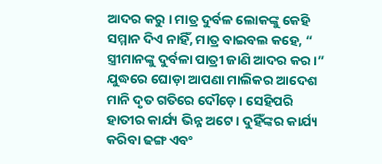ଆଦର କରୁ । ମାତ୍ର ଦୁର୍ବଳ ଲୋକଙ୍କୁ କେହି ସମ୍ମାନ ଦିଏ ନାହିଁ, ମାତ୍ର ବାଇବଲ କହେ, “ ସ୍ତ୍ରୀମାନଙ୍କୁ ଦୁର୍ବଳା ପାତ୍ରୀ ଜାଣି ଆଦର କର ।” ଯୁଦ୍ଧରେ ଘୋଡ଼ା ଆପଣା ମାଲିକର ଆଦେଶ ମାନି ଦୃତ ଗତିରେ ଦୌଡ଼େ । ସେହିପରି ହାତୀର କାର୍ଯ୍ୟ ଭିନ୍ନ ଅଟେ । ଦୁହିଁଙ୍କର କାର୍ଯ୍ୟ କରିବା ଢଙ୍ଗ ଏବଂ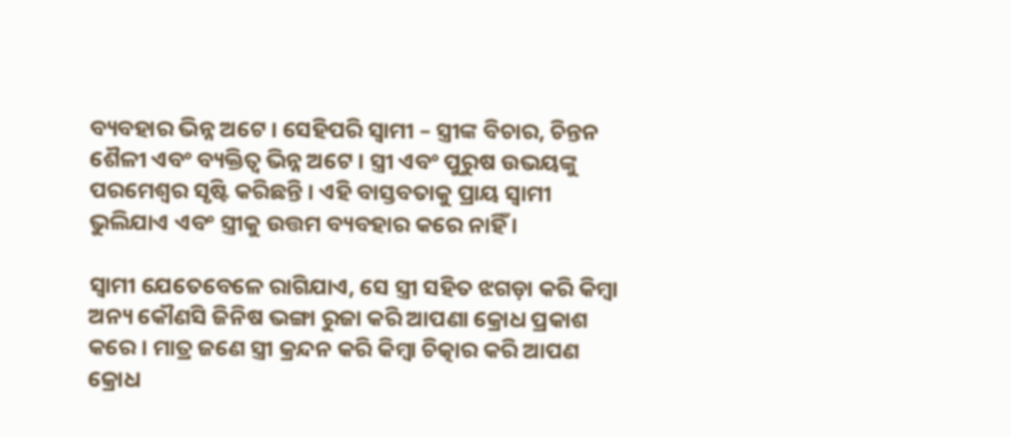ବ୍ୟବହାର ଭିନ୍ନ ଅଟେ । ସେହିପରି ସ୍ଵାମୀ – ସ୍ତ୍ରୀଙ୍କ ବିଚାର, ଚିନ୍ତନ ଶୈଳୀ ଏବଂ ବ୍ୟକ୍ତିତ୍ବ ଭିନ୍ନ ଅଟେ । ସ୍ତ୍ରୀ ଏବଂ ପୁରୁଷ ଉଭୟଙ୍କୁ ପରମେଶ୍ବର ସୃଷ୍ଟି କରିଛନ୍ତି । ଏହି ବାସ୍ତବତାକୁ ପ୍ରାୟ ସ୍ଵାମୀ ଭୁଲିଯାଏ ଏବଂ ସ୍ତ୍ରୀକୁ ଉତ୍ତମ ବ୍ୟବହାର କରେ ନାହିଁ ।

ସ୍ଵାମୀ ଯେତେବେଳେ ରାଗିଯାଏ, ସେ ସ୍ତ୍ରୀ ସହିତ ଝଗଡ଼ା କରି କିମ୍ବା ଅନ୍ୟ କୌଣସି ଜିନିଷ ଭଙ୍ଗା ରୁଜା କରି ଆପଣା କ୍ରୋଧ ପ୍ରକାଶ କରେ । ମାତ୍ର ଜଣେ ସ୍ତ୍ରୀ କ୍ରନ୍ଦନ କରି କିମ୍ବା ଚିତ୍କାର କରି ଆପଣ କ୍ରୋଧ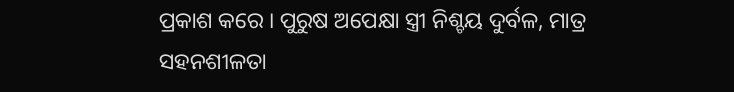ପ୍ରକାଶ କରେ । ପୁରୁଷ ଅପେକ୍ଷା ସ୍ତ୍ରୀ ନିଶ୍ଚୟ ଦୁର୍ବଳ, ମାତ୍ର ସହନଶୀଳତା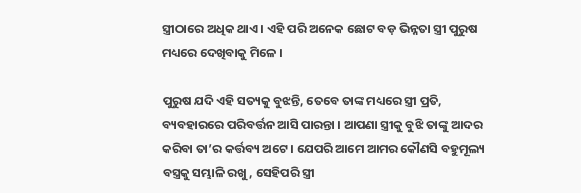ସ୍ତ୍ରୀଠାରେ ଅଧିକ ଥାଏ । ଏହି ପରି ଅନେକ ଛୋଟ ବଡ଼ ଭିନ୍ନତା ସ୍ତ୍ରୀ ପୁରୁଷ ମଧ୍ୟରେ ଦେଖିବାକୁ ମିଳେ ।

ପୁରୁଷ ଯଦି ଏହି ସତ୍ୟକୁ ବୁଝନ୍ତି, ତେବେ ତାଙ୍କ ମଧ୍ୟରେ ସ୍ତ୍ରୀ ପ୍ରତି, ବ୍ୟବହାରରେ ପରିବର୍ତ୍ତନ ଆସି ପାରନ୍ତା । ଆପଣା ସ୍ତ୍ରୀକୁ ବୁଝି ତାଙ୍କୁ ଆଦର କରିବା ତା’ର କର୍ତ୍ତବ୍ୟ ଅଟେ । ଯେପରି ଆମେ ଆମର କୌଣସି ବହୁମୂଲ୍ୟ ବସ୍ତ୍ରକୁ ସମ୍ଭାଳି ରଖୁ, ସେହିପରି ସ୍ତ୍ରୀ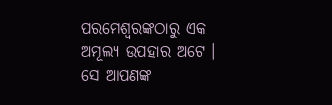ପରମେଶ୍ବରଙ୍କଠାରୁ ଏକ ଅମୂଲ୍ୟ ଉପହାର ଅଟେ । ସେ ଆପଣଙ୍କ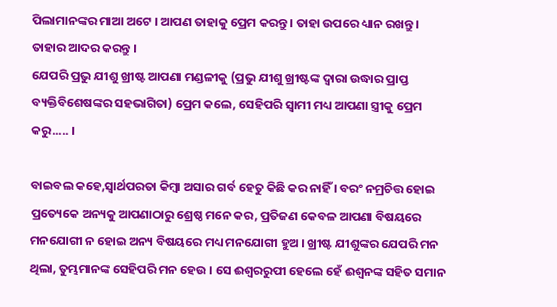ପିଲାମାନଙ୍କର ମାଆ ଅଟେ । ଆପଣ ତାହାକୁ ପ୍ରେମ କରନ୍ତୁ । ତାହା ଉପରେ ଧ୍ୟାନ ରଖନ୍ତୁ । ତାହାର ଆଦର କରନ୍ତୁ ।
ଯେପରି ପ୍ରଭୁ ଯୀଶୁ ଖ୍ରୀଷ୍ଟ ଆପଣା ମଣ୍ଡଳୀକୁ (ପ୍ରଭୁ ଯୀଶୁ ଖ୍ରୀଷ୍ଟଙ୍କ ଦ୍ବାରା ଉଦ୍ଧାର ପ୍ରାପ୍ତ ବ୍ୟକ୍ତିବିଶେଷଙ୍କର ସହଭାଗିତା) ପ୍ରେମ କଲେ, ସେହିପରି ସ୍ଵାମୀ ମଧ୍ୟ ଆପଣା ସ୍ତ୍ରୀକୁ ପ୍ରେମ କରୁ..... ।

ବାଇବଲ କହେ,ସ୍ବାର୍ଥପରତା କିମ୍ବା ଅସାର ଗର୍ବ ହେତୁ କିଛି କର ନାହିଁ । ବରଂ ନମ୍ରଚିତ୍ତ ହୋଇ ପ୍ରତ୍ୟେକେ ଅନ୍ୟକୁ ଆପଣାଠାରୁ ଶ୍ରେଷ୍ଠ ମନେ କର, ପ୍ରତିଜଣ କେବଳ ଆପଣା ବିଷୟରେ ମନଯୋଗୀ ନ ହୋଇ ଅନ୍ୟ ବିଷୟରେ ମଧ୍ୟ ମନଯୋଗୀ ହୁଅ । ଖ୍ରୀଷ୍ଟ ଯୀଶୁଙ୍କର ଯେପରି ମନ ଥିଲା, ତୁମ୍ଭମାନଙ୍କ ସେହିପରି ମନ ହେଉ । ସେ ଈଶ୍ବରରୁପୀ ହେଲେ ହେଁ ଈଶ୍ବନଙ୍କ ସହିତ ସମାନ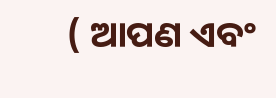( ଆପଣ ଏବଂ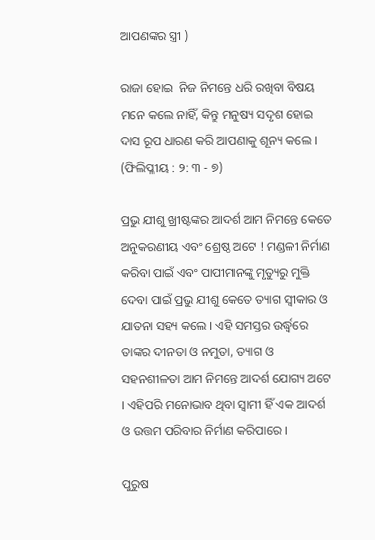ଆପଣଙ୍କର ସ୍ତ୍ରୀ )

ରାଜା ହୋଇ  ନିଜ ନିମନ୍ତେ ଧରି ରଖିବା ବିଷୟ ମନେ କଲେ ନାହିଁ, କିନ୍ତୁ ମନୁଷ୍ୟ ସଦୃଶ ହୋଇ ଦାସ ରୂପ ଧାରଣ କରି ଆପଣାକୁ ଶୂନ୍ୟ କଲେ । (ଫିଲିପ୍ଳୀୟ : ୨: ୩ - ୭)

ପ୍ରଭୁ ଯୀଶୁ ଖ୍ରୀଷ୍ଟଙ୍କର ଆଦର୍ଶ ଆମ ନିମନ୍ତେ କେତେ ଅନୁକରଣୀୟ ଏବଂ ଶ୍ରେଷ୍ଠ ଅଟେ ! ମଣ୍ଡଳୀ ନିର୍ମାଣ କରିବା ପାଇଁ ଏବଂ ପାପୀମାନଙ୍କୁ ମୃତ୍ୟୁରୁ ମୁକ୍ତି ଦେବା ପାଇଁ ପ୍ରଭୁ ଯୀଶୁ କେତେ ତ୍ୟାଗ ସ୍ବୀକାର ଓ ଯାତନା ସହ୍ୟ କଲେ । ଏହି ସମସ୍ତର ଉର୍ଦ୍ଧ୍ବରେ ତାଙ୍କର ଦୀନତା ଓ ନମୁତା, ତ୍ୟାଗ ଓ ସହନଶୀଳତା ଆମ ନିମନ୍ତେ ଆଦର୍ଶ ଯୋଗ୍ୟ ଅଟେ । ଏହିପରି ମନୋଭାବ ଥିବା ସ୍ଵାମୀ ହିଁ ଏକ ଆଦର୍ଶ ଓ ଉତ୍ତମ ପରିବାର ନିର୍ମାଣ କରିପାରେ ।

ପୁରୁଷ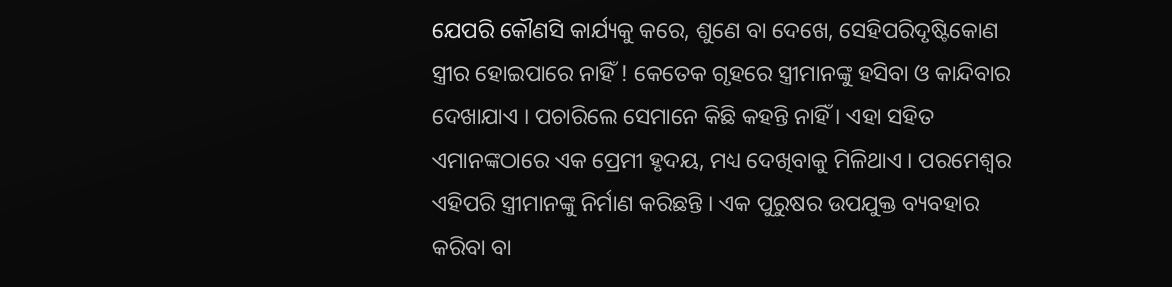ଯେପରି କୌଣସି କାର୍ଯ୍ୟକୁ କରେ, ଶୁଣେ ବା ଦେଖେ, ସେହିପରି‌ଦୃଷ୍ଟିକୋଣ ସ୍ତ୍ରୀର ହୋଇପାରେ ନାହିଁ ‌! କେତେକ ଗୃହରେ ସ୍ତ୍ରୀମାନଙ୍କୁ ହସିବା ଓ କାନ୍ଦିବାର ଦେଖାଯାଏ । ପଚାରିଲେ ସେମାନେ କିଛି କହନ୍ତି ନାହିଁ । ଏହା ସହିତ ଏମାନଙ୍କଠାରେ ଏକ ପ୍ରେମୀ ହୃଦୟ, ମଧ୍ୟ ଦେଖିବାକୁ ମିଳିଥାଏ । ପରମେଶ୍ବର ଏହିପରି ସ୍ତ୍ରୀମାନଙ୍କୁ ନିର୍ମାଣ କରିଛନ୍ତି । ଏକ ପୁରୁଷର ଉପଯୁକ୍ତ ବ୍ୟବହାର କରିବା ବା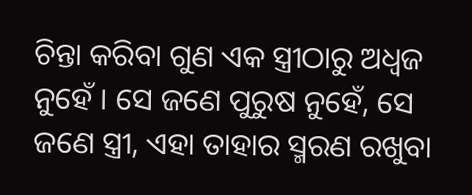ଚିନ୍ତା କରିବା ଗୁଣ ଏକ ସ୍ତ୍ରୀଠାରୁ ଅଧ୍ଵଜ ନୁହେଁ । ସେ ଜଣେ ପୁରୁଷ ନୁହେଁ, ସେ ଜଣେ ସ୍ତ୍ରୀ, ଏହା ତାହାର ସ୍ମରଣ ରଖୁବା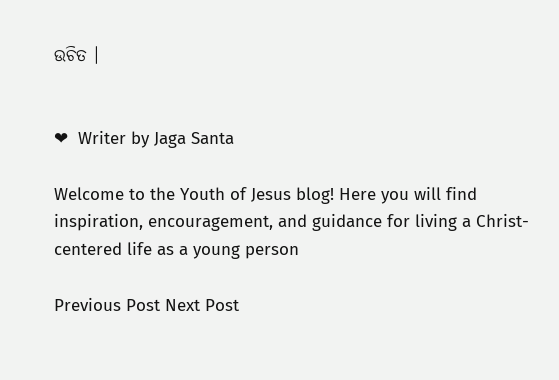ଉଚିତ ।


❤  Writer by Jaga Santa

Welcome to the Youth of Jesus blog! Here you will find inspiration, encouragement, and guidance for living a Christ-centered life as a young person

Previous Post Next Post